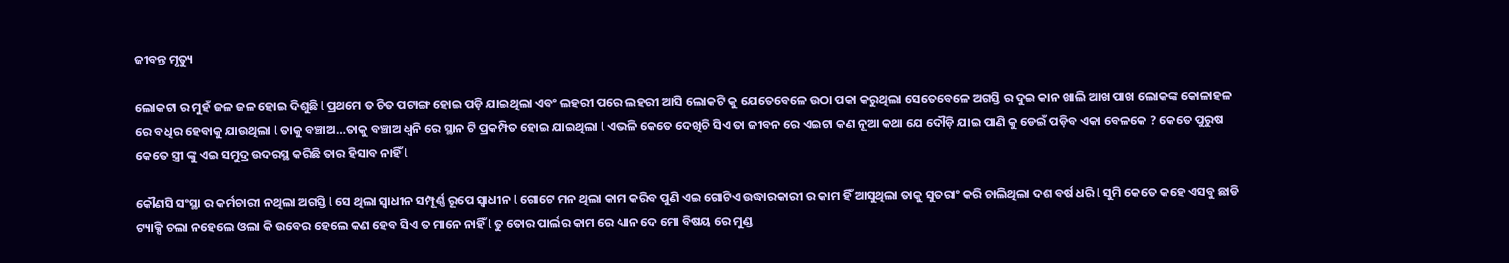ଜୀବନ୍ତ ମୃତ୍ୟୁ

ଲୋକଟା ର ମୁହଁ ଜଳ ଜଳ ହୋଇ ଦିଶୁଛି l ପ୍ରଥମେ ତ ଚିତ ପଟାଙ୍ଗ ହୋଇ ପଡ଼ି ଯାଇଥିଲା ଏବଂ ଲହରୀ ପରେ ଲହରୀ ଆସି ଲୋକଟି କୁ ଯେତେବେଳେ ଉଠା ପକା କରୁଥିଲା ସେତେବେଳେ ଅଗସ୍ତି ର ଦୁଇ କାନ ଖାଲି ଆଖ ପାଖ ଲୋକଙ୍କ କୋଳାହଳ ରେ ବଧିର ହେବାକୁ ଯାଉଥିଲା l ତାକୁ ବଞ୍ଚାଅ…ତାକୁ ବଞ୍ଚାଅ ଧ୍ୱନି ରେ ସ୍ଥାନ ଟି ପ୍ରକମ୍ପିତ ହୋଇ ଯାଇଥିଲା l ଏଭଳି କେତେ ଦେଖିଚି ସିଏ ତା ଜୀବନ ରେ ଏଇଟା କଣ ନୂଆ କଥା ଯେ ଦୌଡ଼ି ଯାଇ ପାଣି କୁ ଡେଇଁ ପଡ଼ିବ ଏକା ବେଳକେ ? କେତେ ପୁରୁଷ କେତେ ସ୍ତ୍ରୀ ଙ୍କୁ ଏଇ ସମୁଦ୍ର ଉଦରସ୍ଥ କରିଛି ତାର ହିସାବ ନାହିଁ l

କୌଣସି ସଂସ୍ଥା ର କର୍ମଚାରୀ ନଥିଲା ଅଗସ୍ତି l ସେ ଥିଲା ସ୍ୱାଧୀନ ସମ୍ପୂର୍ଣ୍ଣ ରୂପେ ସ୍ୱାଧୀନ l ଗୋଟେ ମନ ଥିଲା କାମ କରିବ ପୁଣି ଏଇ ଗୋଟିଏ ଉଦ୍ଧାରକାରୀ ର କାମ ହିଁ ଆସୁଥିଲା ତାକୁ ସୁତରାଂ କରି ଚାଲିଥିଲା ଦଶ ବର୍ଷ ଧରି l ସୁମି କେତେ କହେ ଏସବୁ ଛାଡି ଟ୍ୟାକ୍ସି ଚଲା ନହେଲେ ଓଲା କି ଉବେର ହେଲେ କଣ ହେବ ସିଏ ତ ମାନେ ନାହିଁ l ତୁ ତୋର ପାର୍ଲର କାମ ରେ ଧ୍ୟାନ ଦେ ମୋ ବିଷୟ ରେ ମୁଣ୍ଡ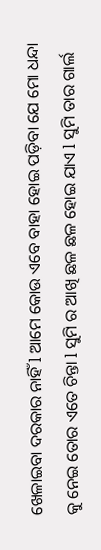ଖେଳାଇବା ଦରକାର ନାହିଁ l ଆମେ କୋଉ ଏବେ ବାହା ହୋଇ ପଡ଼ିବା ଯେ ମୋ ଧନ୍ଦା କୁ ନେଇ ତୋର ଏତେ ଚିନ୍ତା l ସୁମି ର ଆଖି ଛଳ ଛଳ ହୋଇ ଯାଏ l ସୁମି ତାର ଗାର୍ଲ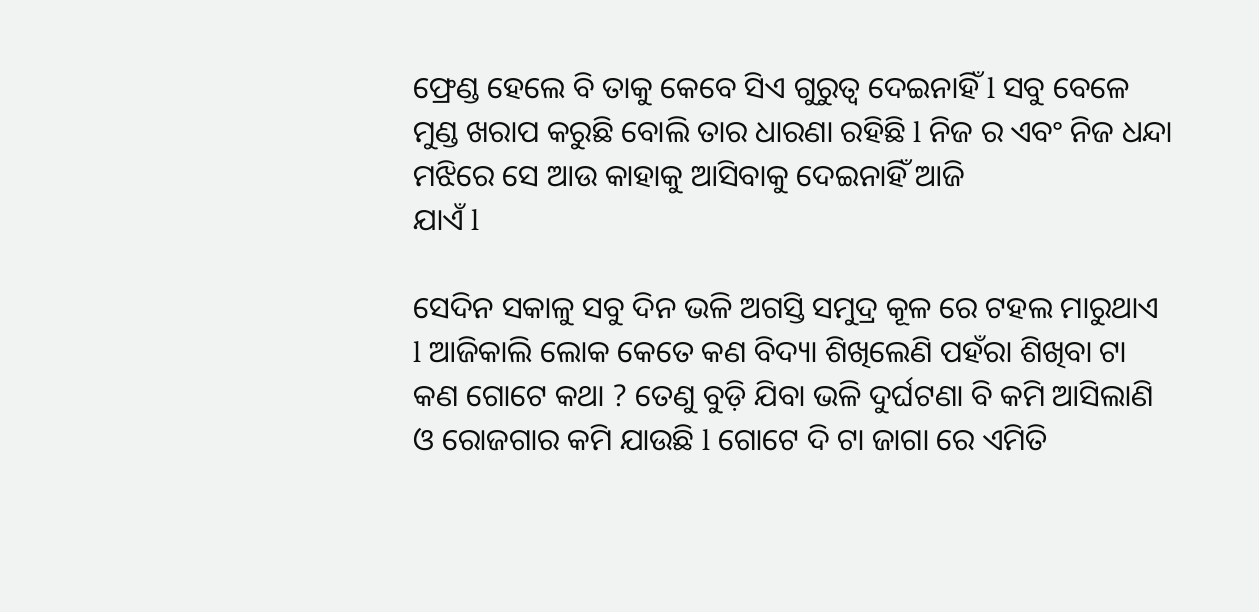ଫ୍ରେଣ୍ଡ ହେଲେ ବି ତାକୁ କେବେ ସିଏ ଗୁରୁତ୍ୱ ଦେଇନାହିଁ l ସବୁ ବେଳେ ମୁଣ୍ଡ ଖରାପ କରୁଛି ବୋଲି ତାର ଧାରଣା ରହିଛି l ନିଜ ର ଏବଂ ନିଜ ଧନ୍ଦା ମଝିରେ ସେ ଆଉ କାହାକୁ ଆସିବାକୁ ଦେଇନାହିଁ ଆଜି
ଯାଏଁ l

ସେଦିନ ସକାଳୁ ସବୁ ଦିନ ଭଳି ଅଗସ୍ତି ସମୁଦ୍ର କୂଳ ରେ ଟହଲ ମାରୁଥାଏ l ଆଜିକାଲି ଲୋକ କେତେ କଣ ବିଦ୍ୟା ଶିଖିଲେଣି ପହଁରା ଶିଖିବା ଟା କଣ ଗୋଟେ କଥା ? ତେଣୁ ବୁଡ଼ି ଯିବା ଭଳି ଦୁର୍ଘଟଣା ବି କମି ଆସିଲାଣି ଓ ରୋଜଗାର କମି ଯାଉଛି l ଗୋଟେ ଦି ଟା ଜାଗା ରେ ଏମିତି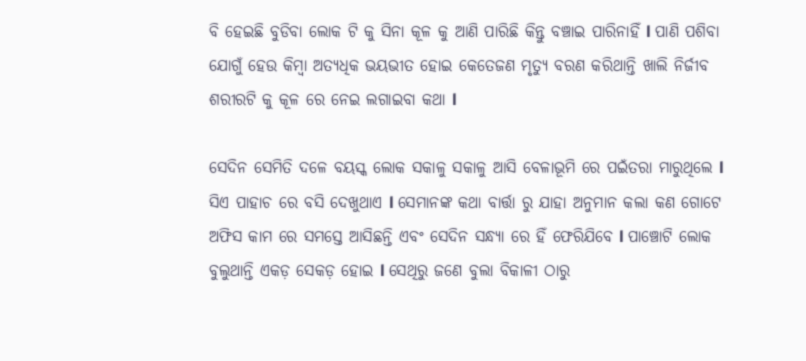ବି ହେଇଛି ବୁଡିବା ଲୋକ ଟି କୁ ସିନା କୂଳ କୁ ଆଣି ପାରିଛି କିନ୍ତୁ ବଞ୍ଚାଇ ପାରିନାହିଁ l ପାଣି ପଶିବା ଯୋଗୁଁ ହେଉ କିମ୍ବା ଅତ୍ୟଧିକ ଭୟଭୀତ ହୋଇ କେତେଜଣ ମୃତ୍ୟୁ ବରଣ କରିଥାନ୍ତି ଖାଲି ନିର୍ଜୀବ ଶରୀରଟି କୁ କୂଳ ରେ ନେଇ ଲଗାଇବା କଥା l

ସେଦିନ ସେମିତି ଦଳେ ବୟସ୍କ ଲୋକ ସକାଳୁ ସକାଳୁ ଆସି ବେଳାଭୂମି ରେ ପଇଁତରା ମାରୁଥିଲେ l ସିଏ ପାହାଚ ରେ ବସି ଦେଖୁଥାଏ l ସେମାନଙ୍କ କଥା ବାର୍ତ୍ତା ରୁ ଯାହା ଅନୁମାନ କଲା କଣ ଗୋଟେ ଅଫିସ କାମ ରେ ସମସ୍ତେ ଆସିଛନ୍ତି ଏବଂ ସେଦିନ ସନ୍ଧ୍ୟା ରେ ହିଁ ଫେରିଯିବେ l ପାଞ୍ଚୋଟି ଲୋକ ବୁଲୁଥାନ୍ତି ଏକଡ଼ ସେକଡ଼ ହୋଇ l ସେଥିରୁ ଜଣେ ବୁଲା ବିକାଳୀ ଠାରୁ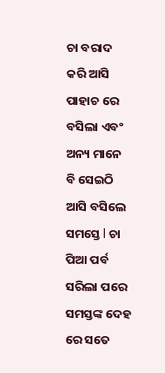ଚା ବରାଦ କରି ଆସି ପାହାଚ ରେ ବସିଲା ଏବଂ ଅନ୍ୟ ମାନେ ବି ସେଇଠି ଆସି ବସିଲେ ସମସ୍ତେ l ଚା ପିଆ ପର୍ବ ସରିଲା ପରେ ସମସ୍ତଙ୍କ ଦେହ ରେ ସତେ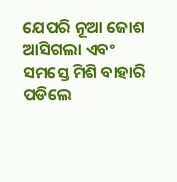ଯେପରି ନୂଆ ଜୋଶ ଆସିଗଲା ଏବଂ ସମସ୍ତେ ମିଶି ବାହାରି ପଡିଲେ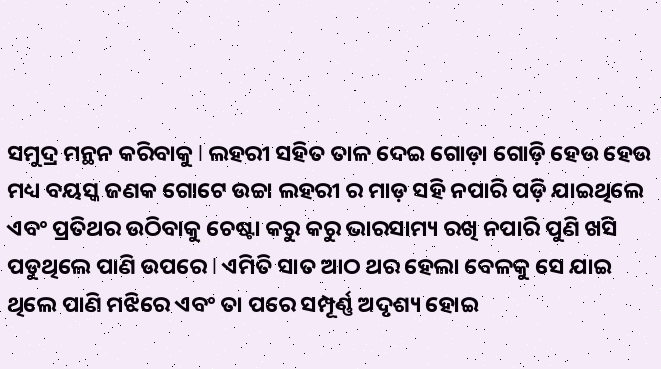ସମୁଦ୍ର ମନ୍ଥନ କରିବାକୁ l ଲହରୀ ସହିତ ତାଳ ଦେଇ ଗୋଡ଼ା ଗୋଡ଼ି ହେଉ ହେଉ ମଧ୍ୟ ବୟସ୍କ ଜଣକ ଗୋଟେ ଉଚ୍ଚା ଲହରୀ ର ମାଡ଼ ସହି ନପାରି ପଡ଼ି ଯାଇଥିଲେ ଏବଂ ପ୍ରତିଥର ଉଠିବାକୁ ଚେଷ୍ଟା କରୁ କରୁ ଭାରସାମ୍ୟ ରଖି ନପାରି ପୁଣି ଖସି ପଡୁଥିଲେ ପାଣି ଉପରେ l ଏମିତି ସାତ ଆଠ ଥର ହେଲା ବେଳକୁ ସେ ଯାଇ ଥିଲେ ପାଣି ମଝିରେ ଏବଂ ତା ପରେ ସମ୍ପୂର୍ଣ୍ଣ ଅଦୃଶ୍ୟ ହୋଇ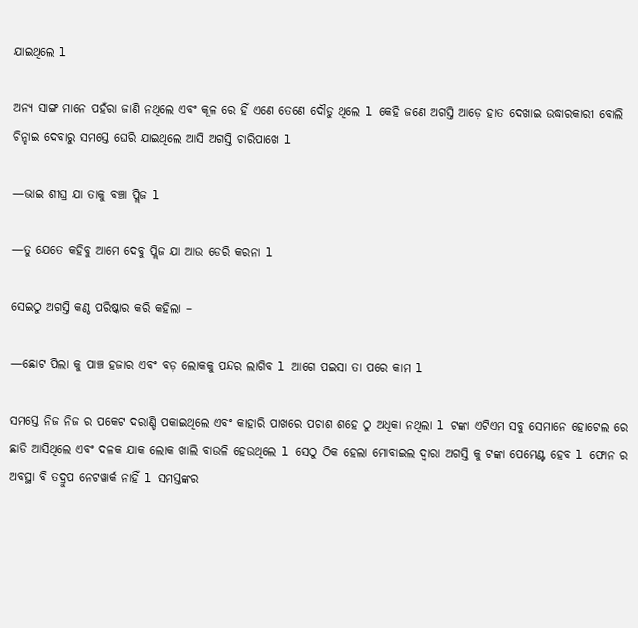ଯାଇଥିଲେ l

ଅନ୍ୟ ସାଙ୍ଗ ମାନେ ପହଁରା ଜାଣି ନଥିଲେ ଏବଂ କୂଳ ରେ ହିଁ ଏଣେ ତେଣେ ଦୌଡୁ ଥିଲେ l କେହି ଜଣେ ଅଗସ୍ତି ଆଡ଼େ ହାତ ଦେଖାଇ ଉଦ୍ଧାରକାରୀ ବୋଲି ଚିନ୍ହାଇ ଦେବାରୁ ସମସ୍ତେ ଘେରି ଯାଇଥିଲେ ଆସି ଅଗସ୍ତି ଚାରିପାଖେ l

—ଭାଇ ଶୀଘ୍ର ଯା ତାକୁ ବଞ୍ଚା ପ୍ଲିଜ l

—ତୁ ଯେତେ କହିବୁ ଆମେ ଦେବୁ ପ୍ଲିଜ ଯା ଆଉ ଡେରି କରନା l

ସେଇଠୁ ଅଗସ୍ତି କଣ୍ଠ ପରିଷ୍କାର କରି କହିଲା –

—ଛୋଟ ପିଲା କୁ ପାଞ୍ଚ ହଜାର ଏବଂ ବଡ଼ ଲୋକକୁ ପନ୍ଦର ଲାଗିବ l ଆଗେ ପଇସା ତା ପରେ କାମ l

ସମସ୍ତେ ନିଜ ନିଜ ର ପକେଟ ଦରାଣ୍ଡି ପକାଇଥିଲେ ଏବଂ କାହାରି ପାଖରେ ପଚାଶ ଶହେ ଠୁ ଅଧିକା ନଥିଲା l ଟଙ୍କା ଏଟିଏମ ସବୁ ସେମାନେ ହୋଟେଲ ରେ ଛାଡି ଆସିଥିଲେ ଏବଂ ଦଳକ ଯାକ ଲୋକ ଖାଲି ବାଉଳି ହେଉଥିଲେ l ସେଠୁ ଠିକ ହେଲା ମୋବାଇଲ ଦ୍ୱାରା ଅଗସ୍ତି କୁ ଟଙ୍କା ପେମେଣ୍ଟ ହେବ l ଫୋନ ର ଅବସ୍ଥା ବି ତଦ୍ରୁପ ନେଟୱାର୍କ ନାହିଁ l ସମସ୍ତଙ୍କର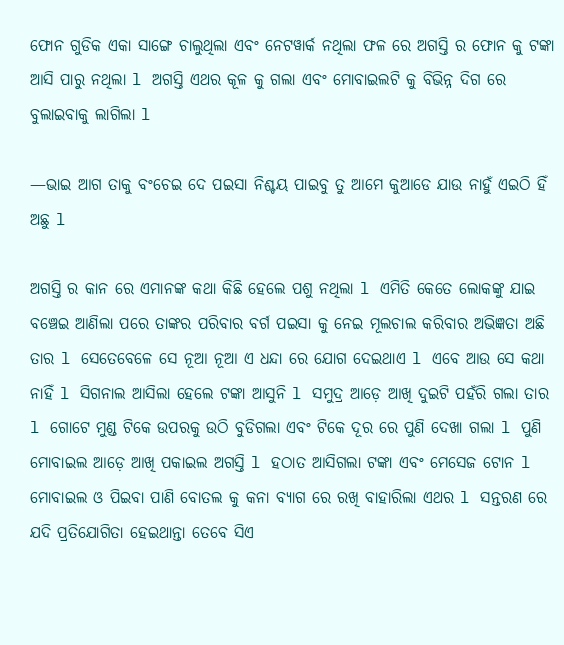ଫୋନ ଗୁଡିକ ଏକା ସାଙ୍ଗେ ଚାଲୁଥିଲା ଏବଂ ନେଟୱାର୍କ ନଥିଲା ଫଳ ରେ ଅଗସ୍ତି ର ଫୋନ କୁ ଟଙ୍କା ଆସି ପାରୁ ନଥିଲା l ଅଗସ୍ତି ଏଥର କୂଳ କୁ ଗଲା ଏବଂ ମୋବାଇଲଟି କୁ ବିଭିନ୍ନ ଦିଗ ରେ ବୁଲାଇବାକୁ ଲାଗିଲା l

—ଭାଇ ଆଗ ତାକୁ ବଂଚେଇ ଦେ ପଇସା ନିଶ୍ଚୟ ପାଇବୁ ତୁ ଆମେ କୁଆଡେ ଯାଉ ନାହୁଁ ଏଇଠି ହିଁ ଅଛୁ l

ଅଗସ୍ତି ର କାନ ରେ ଏମାନଙ୍କ କଥା କିଛି ହେଲେ ପଶୁ ନଥିଲା l ଏମିତି କେତେ ଲୋକଙ୍କୁ ଯାଇ ବଞ୍ଚେଇ ଆଣିଲା ପରେ ତାଙ୍କର ପରିବାର ବର୍ଗ ପଇସା କୁ ନେଇ ମୂଲଚାଲ କରିବାର ଅଭିଜ୍ଞତା ଅଛି ତାର l ସେତେବେଳେ ସେ ନୂଆ ନୂଆ ଏ ଧନ୍ଦା ରେ ଯୋଗ ଦେଇଥାଏ l ଏବେ ଆଉ ସେ କଥା ନାହିଁ l ସିଗନାଲ ଆସିଲା ହେଲେ ଟଙ୍କା ଆସୁନି l ସମୁଦ୍ର ଆଡ଼େ ଆଖି ଦୁଇଟି ପହଁରି ଗଲା ତାର l ଗୋଟେ ମୁଣ୍ଡ ଟିକେ ଉପରକୁ ଉଠି ବୁଡିଗଲା ଏବଂ ଟିକେ ଦୂର ରେ ପୁଣି ଦେଖା ଗଲା l ପୁଣି ମୋବାଇଲ ଆଡ଼େ ଆଖି ପକାଇଲ ଅଗସ୍ତି l ହଠାତ ଆସିଗଲା ଟଙ୍କା ଏବଂ ମେସେଜ ଟୋନ l ମୋବାଇଲ ଓ ପିଇବା ପାଣି ବୋତଲ କୁ କନା ବ୍ୟାଗ ରେ ରଖି ବାହାରିଲା ଏଥର l ସନ୍ତରଣ ରେ ଯଦି ପ୍ରତିଯୋଗିତା ହେଇଥାନ୍ତା ତେବେ ସିଏ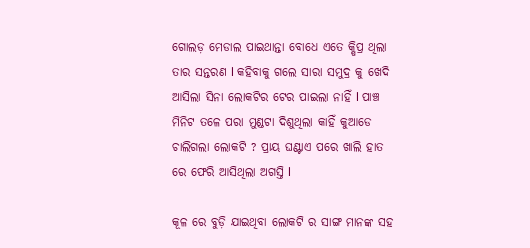ଗୋଲଡ଼ ମେଡାଲ ପାଇଥାନ୍ତା ବୋଧେ ଏତେ କ୍ଷିପ୍ର ଥିଲା ତାର ସନ୍ତରଣ l କହିବାକୁ ଗଲେ ସାରା ସମୁଦ୍ର କୁ ଖେଦି ଆସିଲା ସିନା ଲୋକଟିର ଟେର ପାଇଲା ନାହିଁ l ପାଞ୍ଚ ମିନିଟ ତଳେ ପରା ମୁଣ୍ଡଟା ଦିଶୁଥିଲା କାହିଁ କୁଆଡେ ଚାଲିଗଲା ଲୋକଟି ? ପ୍ରାୟ ଘଣ୍ଟାଏ ପରେ ଖାଲି ହାତ ରେ ଫେରି ଆସିଥିଲା ଅଗସ୍ତି l

କୂଳ ରେ ବୁଡ଼ି ଯାଇଥିବା ଲୋକଟି ର ସାଙ୍ଗ ମାନଙ୍କ ସହ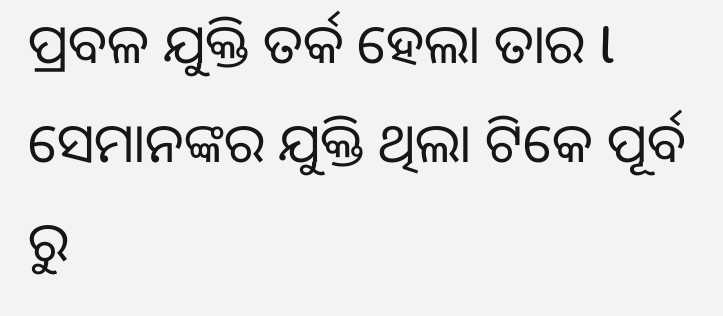ପ୍ରବଳ ଯୁକ୍ତି ତର୍କ ହେଲା ତାର l ସେମାନଙ୍କର ଯୁକ୍ତି ଥିଲା ଟିକେ ପୂର୍ବ ରୁ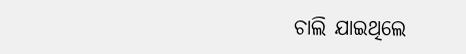ଚାଲି ଯାଇଥିଲେ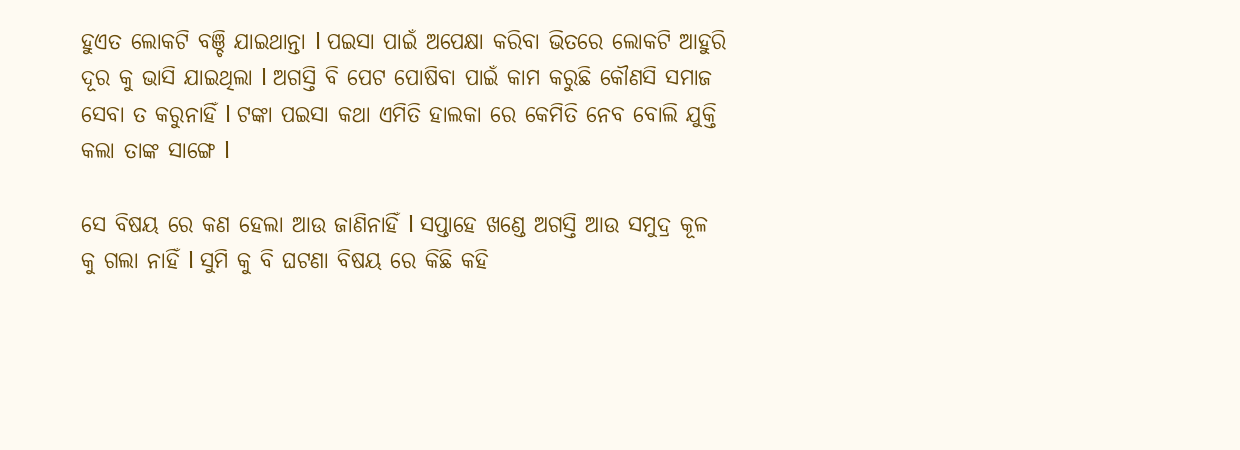ହୁଏତ ଲୋକଟି ବଞ୍ଚି ଯାଇଥାନ୍ତା l ପଇସା ପାଇଁ ଅପେକ୍ଷା କରିବା ଭିତରେ ଲୋକଟି ଆହୁରି ଦୂର କୁ ଭାସି ଯାଇଥିଲା l ଅଗସ୍ତି ବି ପେଟ ପୋଷିବା ପାଇଁ କାମ କରୁଛି କୌଣସି ସମାଜ ସେବା ତ କରୁନାହିଁ l ଟଙ୍କା ପଇସା କଥା ଏମିତି ହାଲକା ରେ କେମିତି ନେବ ବୋଲି ଯୁକ୍ତି କଲା ତାଙ୍କ ସାଙ୍ଗେ l

ସେ ବିଷୟ ରେ କଣ ହେଲା ଆଉ ଜାଣିନାହିଁ l ସପ୍ତାହେ ଖଣ୍ଡେ ଅଗସ୍ତି ଆଉ ସମୁଦ୍ର କୂଳ କୁ ଗଲା ନାହିଁ l ସୁମି କୁ ବି ଘଟଣା ବିଷୟ ରେ କିଛି କହି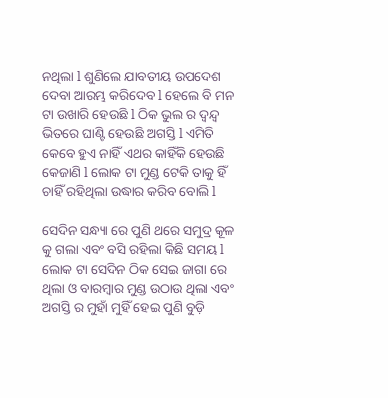ନଥିଲା l ଶୁଣିଲେ ଯାବତୀୟ ଉପଦେଶ ଦେବା ଆରମ୍ଭ କରିଦେବ l ହେଲେ ବି ମନ ଟା ଉଖାରି ହେଉଛି l ଠିକ ଭୁଲ ର ଦ୍ୱନ୍ଦ୍ୱ ଭିତରେ ଘାଣ୍ଟି ହେଉଛି ଅଗସ୍ତି l ଏମିତି କେବେ ହୁଏ ନାହିଁ ଏଥର କାହିଁକି ହେଉଛି କେଜାଣି l ଲୋକ ଟା ମୁଣ୍ଡ ଟେକି ତାକୁ ହିଁ ଚାହିଁ ରହିଥିଲା ଉଦ୍ଧାର କରିବ ବୋଲି l

ସେଦିନ ସନ୍ଧ୍ୟା ରେ ପୁଣି ଥରେ ସମୁଦ୍ର କୂଳ କୁ ଗଲା ଏବଂ ବସି ରହିଲା କିଛି ସମୟ l ଲୋକ ଟା ସେଦିନ ଠିକ ସେଇ ଜାଗା ରେ ଥିଲା ଓ ବାରମ୍ବାର ମୁଣ୍ଡ ଉଠାଉ ଥିଲା ଏବଂ ଅଗସ୍ତି ର ମୁହାଁ ମୁହିଁ ହେଇ ପୁଣି ବୁଡ଼ି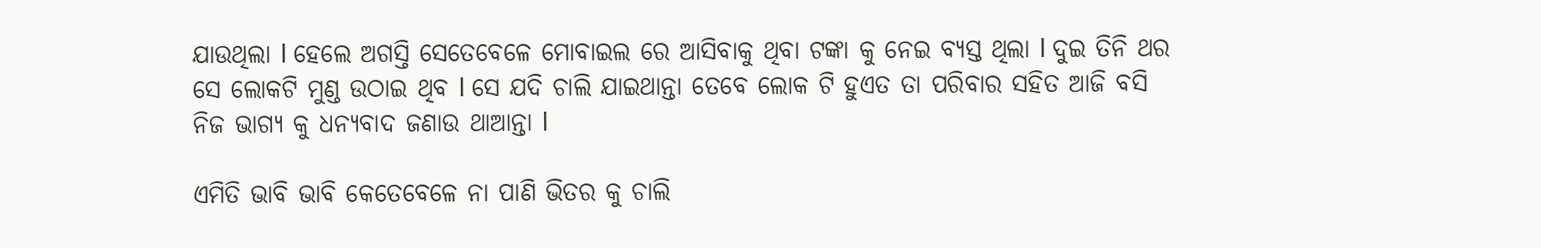ଯାଉଥିଲା l ହେଲେ ଅଗସ୍ତି ସେତେବେଳେ ମୋବାଇଲ ରେ ଆସିବାକୁ ଥିବା ଟଙ୍କା କୁ ନେଇ ବ୍ୟସ୍ତ ଥିଲା l ଦୁଇ ତିନି ଥର ସେ ଲୋକଟି ମୁଣ୍ଡ ଉଠାଇ ଥିବ l ସେ ଯଦି ଚାଲି ଯାଇଥାନ୍ତା ତେବେ ଲୋକ ଟି ହୁଏତ ତା ପରିବାର ସହିତ ଆଜି ବସି ନିଜ ଭାଗ୍ୟ କୁ ଧନ୍ୟବାଦ ଜଣାଉ ଥାଆନ୍ତା l

ଏମିତି ଭାବି ଭାବି କେତେବେଳେ ନା ପାଣି ଭିତର କୁ ଚାଲି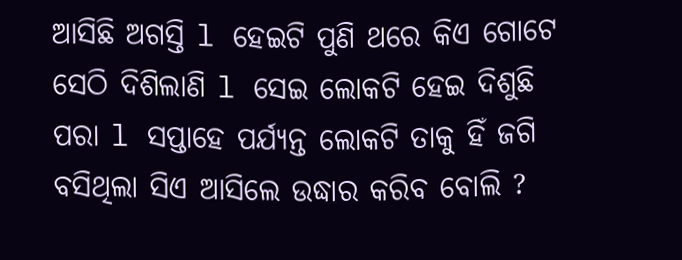ଆସିଛି ଅଗସ୍ତି l ହେଇଟି ପୁଣି ଥରେ କିଏ ଗୋଟେ ସେଠି ଦିଶିଲାଣି l ସେଇ ଲୋକଟି ହେଇ ଦିଶୁଛି ପରା l ସପ୍ତାହେ ପର୍ଯ୍ୟନ୍ତ ଲୋକଟି ତାକୁ ହିଁ ଜଗି ବସିଥିଲା ସିଏ ଆସିଲେ ଉଦ୍ଧାର କରିବ ବୋଲି ?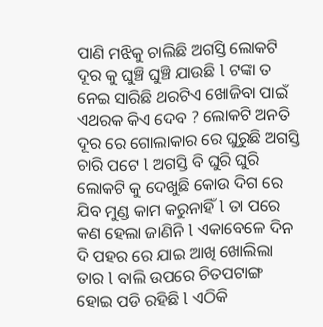ପାଣି ମଝିକୁ ଚାଲିଛି ଅଗସ୍ତି ଲୋକଟି ଦୂର କୁ ଘୁଞ୍ଚି ଘୁଞ୍ଚି ଯାଉଛି l ଟଙ୍କା ତ ନେଇ ସାରିଛି ଥରଟିଏ ଖୋଜିବା ପାଇଁ ଏଥରକ କିଏ ଦେବ ? ଲୋକଟି ଅନତି ଦୂର ରେ ଗୋଲାକାର ରେ ଘୁରୁଛି ଅଗସ୍ତି ଚାରି ପଟେ l ଅଗସ୍ତି ବି ଘୁରି ଘୁରି ଲୋକଟି କୁ ଦେଖୁଛି କୋଉ ଦିଗ ରେ ଯିବ ମୁଣ୍ଡ କାମ କରୁନାହିଁ l ତା ପରେ କଣ ହେଲା ଜାଣିନି l ଏକାବେଳେ ଦିନ ଦି ପହର ରେ ଯାଇ ଆଖି ଖୋଲିଲା ତାର l ବାଲି ଉପରେ ଚିତପଟାଙ୍ଗ ହୋଇ ପଡି ରହିଛି l ଏଠିକି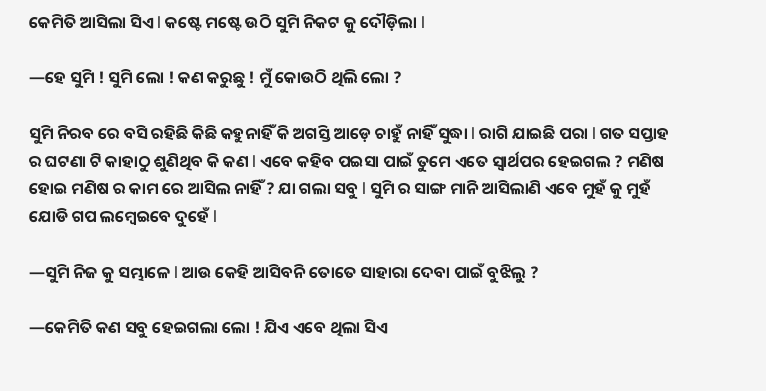କେମିତି ଆସିଲା ସିଏ l କଷ୍ଟେ ମଷ୍ଟେ ଉଠି ସୁମି ନିକଟ କୁ ଦୌଡ଼ିଲା l

—ହେ ସୁମି ! ସୁମି ଲୋ ! କଣ କରୁଛୁ ! ମୁଁ କୋଉଠି ଥିଲି ଲୋ ?

ସୁମି ନିରବ ରେ ବସି ରହିଛି କିଛି କହୁନାହିଁ କି ଅଗସ୍ତି ଆଡ଼େ ଚାହୁଁ ନାହିଁ ସୁଦ୍ଧା l ରାଗି ଯାଇଛି ପରା l ଗତ ସପ୍ତାହ ର ଘଟଣା ଟି କାହାଠୁ ଶୁଣିଥିବ କି କଣ l ଏବେ କହିବ ପଇସା ପାଇଁ ତୁମେ ଏତେ ସ୍ୱାର୍ଥପର ହେଇଗଲ ? ମଣିଷ ହୋଇ ମଣିଷ ର କାମ ରେ ଆସିଲ ନାହିଁ ? ଯା ଗଲା ସବୁ l ସୁମି ର ସାଙ୍ଗ ମାନି ଆସିଲାଣି ଏବେ ମୁହଁ କୁ ମୁହଁ ଯୋଡି ଗପ ଲମ୍ବେଇବେ ଦୁହେଁ l

—ସୁମି ନିଜ କୁ ସମ୍ଭାଳେ l ଆଉ କେହି ଆସିବନି ତୋତେ ସାହାରା ଦେବା ପାଇଁ ବୁଝିଲୁ ?

—କେମିତି କଣ ସବୁ ହେଇଗଲା ଲୋ ! ଯିଏ ଏବେ ଥିଲା ସିଏ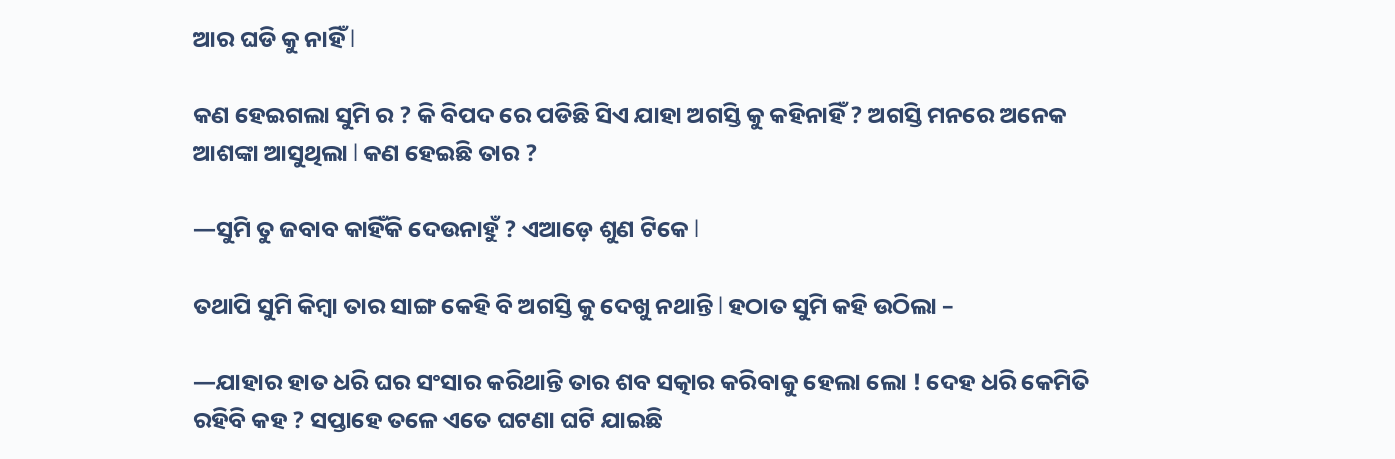ଆର ଘଡି କୁ ନାହିଁ l

କଣ ହେଇଗଲା ସୁମି ର ? କି ବିପଦ ରେ ପଡିଛି ସିଏ ଯାହା ଅଗସ୍ତି କୁ କହିନାହିଁ ? ଅଗସ୍ତି ମନରେ ଅନେକ ଆଶଙ୍କା ଆସୁଥିଲା l କଣ ହେଇଛି ତାର ?

—ସୁମି ତୁ ଜବାବ କାହିଁକି ଦେଉନାହୁଁ ? ଏଆଡ଼େ ଶୁଣ ଟିକେ l

ତଥାପି ସୁମି କିମ୍ବା ତାର ସାଙ୍ଗ କେହି ବି ଅଗସ୍ତି କୁ ଦେଖୁ ନଥାନ୍ତି l ହଠାତ ସୁମି କହି ଉଠିଲା –

—ଯାହାର ହାତ ଧରି ଘର ସଂସାର କରିଥାନ୍ତି ତାର ଶବ ସତ୍କାର କରିବାକୁ ହେଲା ଲୋ ! ଦେହ ଧରି କେମିତି ରହିବି କହ ? ସପ୍ତାହେ ତଳେ ଏତେ ଘଟଣା ଘଟି ଯାଇଛି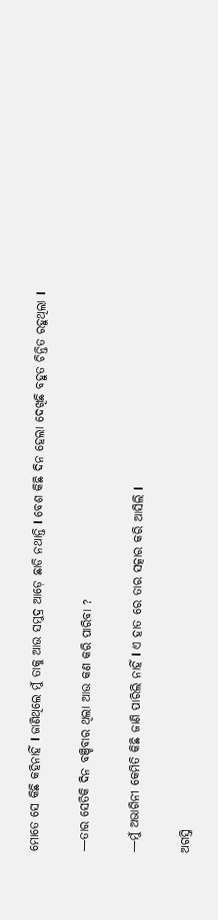ମୋତେ ସେ କିଛି କହିନାହିଁ l ଜାଣିଥିଲେ ମୁଁ ତାକୁ ଆଉ ସମୁଦ୍ର ଆଡ଼େ ଛାଡି ନଥାନ୍ତି l ବେଶ କିଛି ଦିନ ହେଲା ଦେଖିଛି ବହୁତ ଚିନ୍ତିତ ରହୁଥିଲା l

—ତାର ସେତିକି ଦିନ ବଞ୍ଚିବାର ଥିଲା ଆଉ କଣ କରି ପାରିବା ?

—ମୁଁ ଅଭାଗିନୀ କେମିତି କିଛି ଜାଣି ପାରିଲି ନାହିଁ l ଏ ହାତ ରେ ତାର ସତ୍କାର କରି ଆସିଲି l

ଅଗସ୍ତି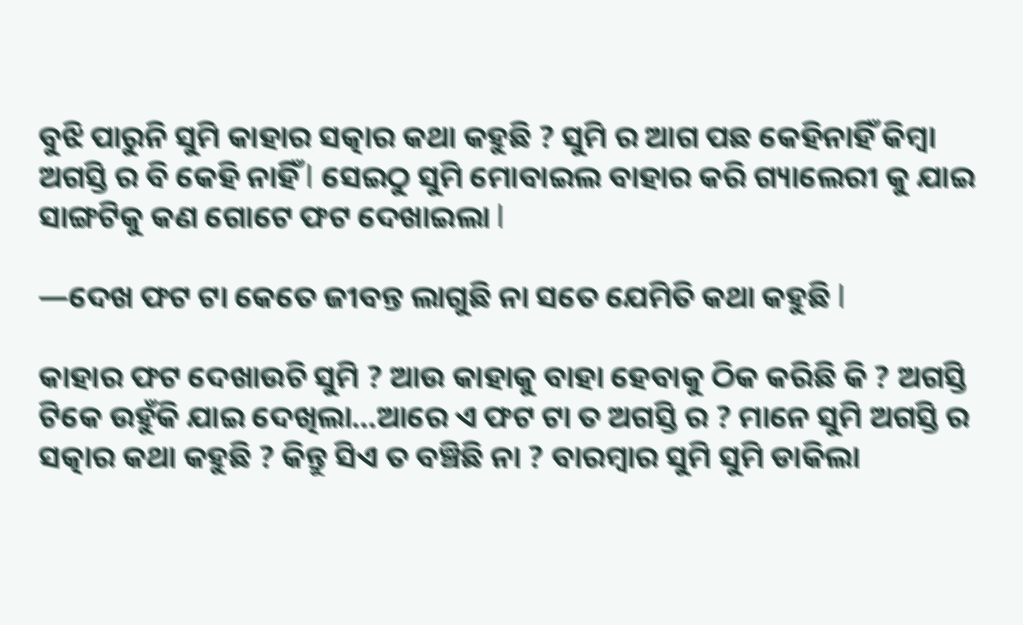ବୁଝି ପାରୁନି ସୁମି କାହାର ସତ୍କାର କଥା କହୁଛି ? ସୁମି ର ଆଗ ପଛ କେହିନାହିଁ କିମ୍ବା ଅଗସ୍ତି ର ବି କେହି ନାହିଁ l ସେଇଠୁ ସୁମି ମୋବାଇଲ ବାହାର କରି ଗ୍ୟାଲେରୀ କୁ ଯାଇ ସାଙ୍ଗଟିକୁ କଣ ଗୋଟେ ଫଟ ଦେଖାଇଲା l

—ଦେଖ ଫଟ ଟା କେତେ ଜୀବନ୍ତ ଲାଗୁଛି ନା ସତେ ଯେମିତି କଥା କହୁଛି l

କାହାର ଫଟ ଦେଖାଉଚି ସୁମି ? ଆଉ କାହାକୁ ବାହା ହେବାକୁ ଠିକ କରିଛି କି ? ଅଗସ୍ତି ଟିକେ ଉହୁଁକି ଯାଇ ଦେଖିଲା…ଆରେ ଏ ଫଟ ଟା ତ ଅଗସ୍ତି ର ? ମାନେ ସୁମି ଅଗସ୍ତି ର ସତ୍କାର କଥା କହୁଛି ? କିନ୍ତୁ ସିଏ ତ ବଞ୍ଚିଛି ନା ? ବାରମ୍ବାର ସୁମି ସୁମି ଡାକିଲା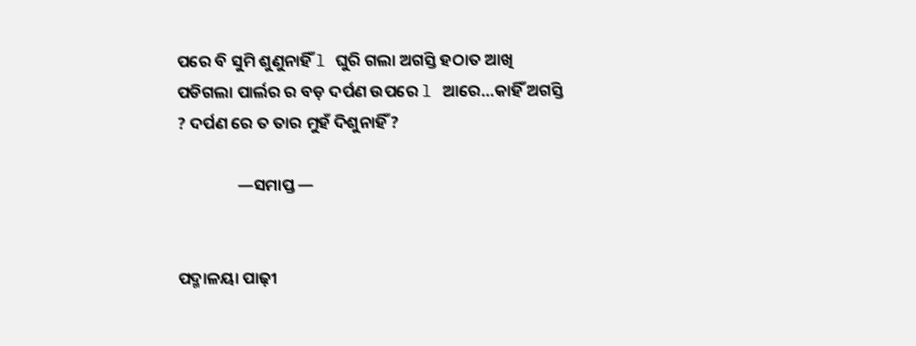ପରେ ବି ସୁମି ଶୁଣୁନାହିଁ l ଘୁରି ଗଲା ଅଗସ୍ତି ହଠାତ ଆଖି ପଡିଗଲା ପାର୍ଲର ର ବଡ଼ ଦର୍ପଣ ଉପରେ l ଆରେ…କାହିଁ ଅଗସ୍ତି ? ଦର୍ପଣ ରେ ତ ତାର ମୁହଁ ଦିଶୁନାହିଁ ?

                —ସମାପ୍ତ —


ପଦ୍ମାଳୟା ପାଢ଼ୀ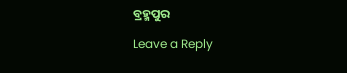ବ୍ରହ୍ମପୁର

Leave a Reply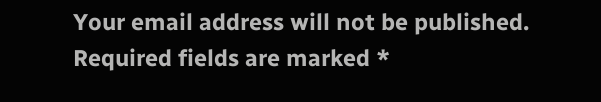Your email address will not be published. Required fields are marked *